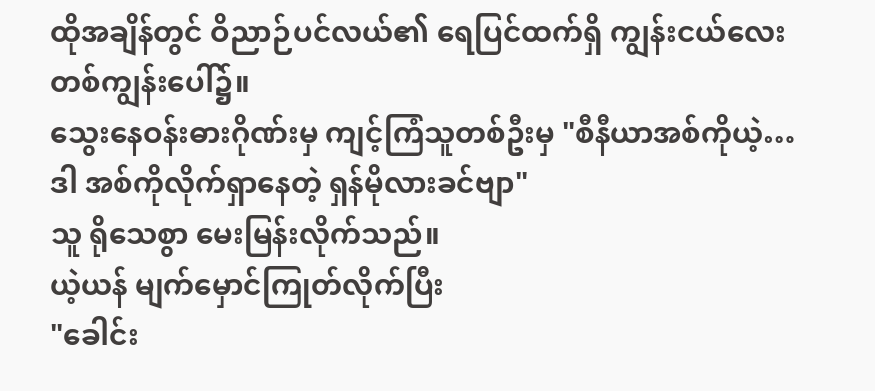ထိုအချိန်တွင် ဝိညာဉ်ပင်လယ်၏ ရေပြင်ထက်ရှိ ကျွန်းငယ်လေးတစ်ကျွန်းပေါ်၌။
သွေးနေဝန်းဓားဂိုဏ်းမှ ကျင့်ကြံသူတစ်ဦးမှ "စီနီယာအစ်ကိုယဲ့… ဒါ အစ်ကိုလိုက်ရှာနေတဲ့ ရှန်မိုလားခင်ဗျာ"
သူ ရိုသေစွာ မေးမြန်းလိုက်သည်။
ယဲ့ယန် မျက်မှောင်ကြုတ်လိုက်ပြီး
"ခေါင်း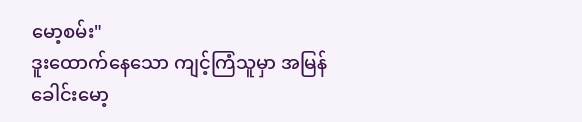မော့စမ်း"
ဒူးထောက်နေသော ကျင့်ကြံသူမှာ အမြန်ခေါင်းမော့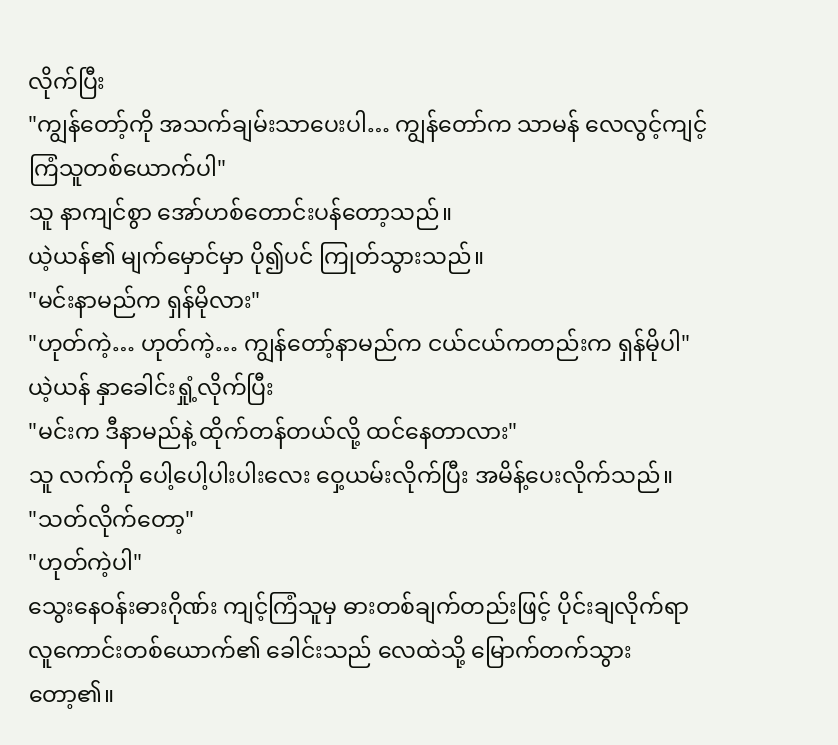လိုက်ပြီး
"ကျွန်တော့်ကို အသက်ချမ်းသာပေးပါ… ကျွန်တော်က သာမန် လေလွင့်ကျင့်ကြံသူတစ်ယောက်ပါ"
သူ နာကျင်စွာ အော်ဟစ်တောင်းပန်တော့သည်။
ယဲ့ယန်၏ မျက်မှောင်မှာ ပို၍ပင် ကြုတ်သွားသည်။
"မင်းနာမည်က ရှန်မိုလား"
"ဟုတ်ကဲ့… ဟုတ်ကဲ့… ကျွန်တော့်နာမည်က ငယ်ငယ်ကတည်းက ရှန်မိုပါ"
ယဲ့ယန် နှာခေါင်းရှုံ့လိုက်ပြီး
"မင်းက ဒီနာမည်နဲ့ ထိုက်တန်တယ်လို့ ထင်နေတာလား"
သူ လက်ကို ပေါ့ပေါ့ပါးပါးလေး ဝှေ့ယမ်းလိုက်ပြီး အမိန့်ပေးလိုက်သည်။
"သတ်လိုက်တော့"
"ဟုတ်ကဲ့ပါ"
သွေးနေဝန်းဓားဂိုဏ်း ကျင့်ကြံသူမှ ဓားတစ်ချက်တည်းဖြင့် ပိုင်းချလိုက်ရာ လူကောင်းတစ်ယောက်၏ ခေါင်းသည် လေထဲသို့ မြောက်တက်သွားတော့၏။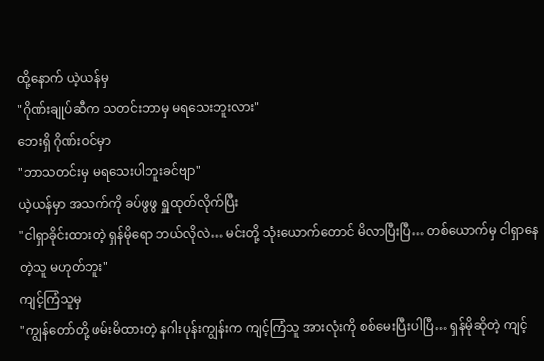ထို့နောက် ယဲ့ယန်မှ
"ဂိုဏ်းချုပ်ဆီက သတင်းဘာမှ မရသေးဘူးလား"
ဘေးရှိ ဂိုဏ်းဝင်မှာ
"ဘာသတင်းမှ မရသေးပါဘူးခင်ဗျာ"
ယဲ့ယန်မှာ အသက်ကို ခပ်ဖွဖွ ရှူထုတ်လိုက်ပြီး
"ငါရှာခိုင်းထားတဲ့ ရှန်မိုရော ဘယ်လိုလဲ… မင်းတို့ သုံးယောက်တောင် မိလာပြီးပြီ… တစ်ယောက်မှ ငါရှာနေတဲ့သူ မဟုတ်ဘူး"
ကျင့်ကြံသူမှ
"ကျွန်တော်တို့ ဖမ်းမိထားတဲ့ နဂါးပုန်းကျွန်းက ကျင့်ကြံသူ အားလုံးကို စစ်မေးပြီးပါပြီ… ရှန်မိုဆိုတဲ့ ကျင့်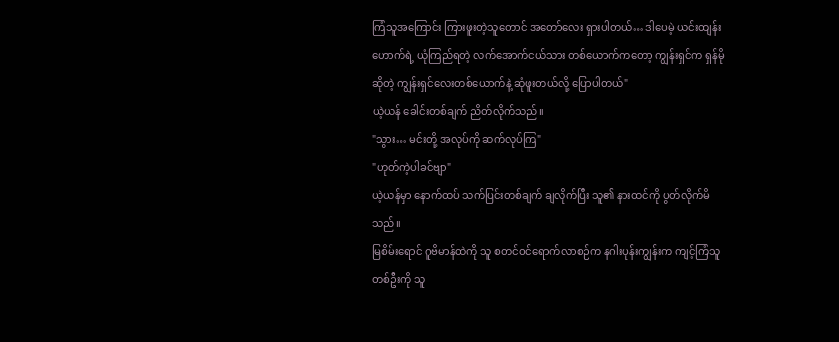ကြံသူအကြောင်း ကြားဖူးတဲ့သူတောင် အတော်လေး ရှားပါတယ်… ဒါပေမဲ့ ယင်းထျန်းဟောက်ရဲ့ ယုံကြည်ရတဲ့ လက်အောက်ငယ်သား တစ်ယောက်ကတော့ ကျွန်းရှင်က ရှန်မိုဆိုတဲ့ ကျွန်းရှင်လေးတစ်ယောက်နဲ့ ဆုံဖူးတယ်လို့ ပြောပါတယ်"
ယဲ့ယန် ခေါင်းတစ်ချက် ညိတ်လိုက်သည်။
"သွား… မင်းတို့ အလုပ်ကို ဆက်လုပ်ကြ"
"ဟုတ်ကဲ့ပါခင်ဗျာ"
ယဲ့ယန်မှာ နောက်ထပ် သက်ပြင်းတစ်ချက် ချလိုက်ပြီး သူ၏ နားထင်ကို ပွတ်လိုက်မိသည်။
မြစိမ်းရောင် ဂူဗိမာန်ထဲကို သူ စတင်ဝင်ရောက်လာစဉ်က နဂါးပုန်းကျွန်းက ကျင့်ကြံသူတစ်ဦးကို သူ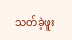သတ်ခဲ့ဖူး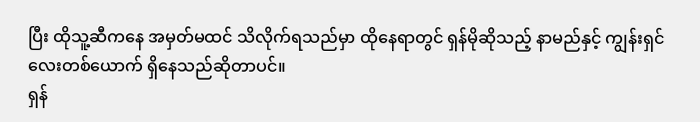ပြီး ထိုသူ့ဆီကနေ အမှတ်မထင် သိလိုက်ရသည်မှာ ထိုနေရာတွင် ရှန်မိုဆိုသည့် နာမည်နှင့် ကျွန်းရှင်လေးတစ်ယောက် ရှိနေသည်ဆိုတာပင်။
ရှန်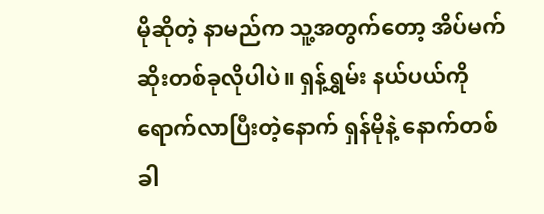မိုဆိုတဲ့ နာမည်က သူ့အတွက်တော့ အိပ်မက်ဆိုးတစ်ခုလိုပါပဲ။ ရှန့်ရွှမ်း နယ်ပယ်ကို ရောက်လာပြီးတဲ့နောက် ရှန်မိုနဲ့ နောက်တစ်ခါ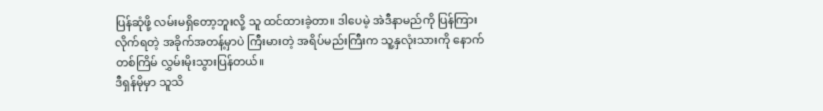ပြန်ဆုံဖို့ လမ်းမရှိတော့ဘူးလို့ သူ ထင်ထားခဲ့တာ။ ဒါပေမဲ့ အဲဒီနာမည်ကို ပြန်ကြားလိုက်ရတဲ့ အခိုက်အတန့်မှာပဲ ကြီးမားတဲ့ အရိပ်မည်းကြီးက သူ့နှလုံးသားကို နောက်တစ်ကြိမ် လွှမ်းမိုးသွားပြန်တယ်။
ဒီရှန်မိုမှာ သူသိ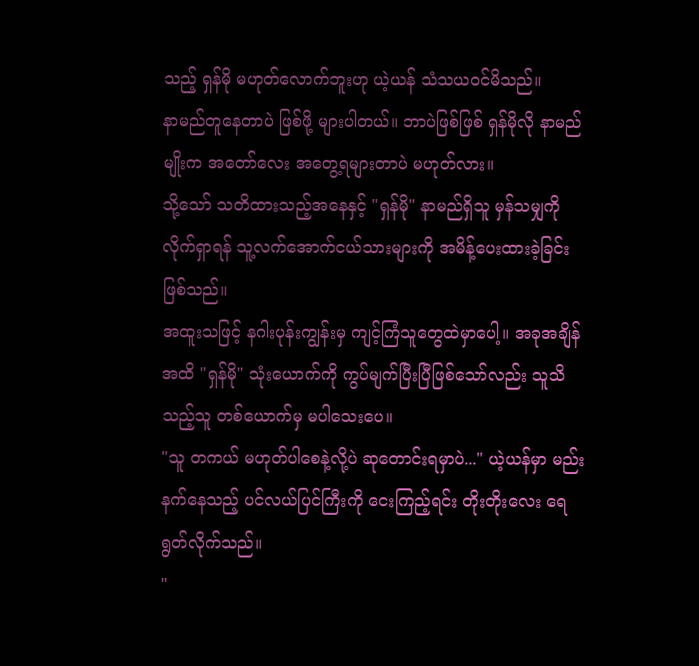သည့် ရှန်မို မဟုတ်လောက်ဘူးဟု ယဲ့ယန် သံသယဝင်မိသည်။
နာမည်တူနေတာပဲ ဖြစ်ဖို့ များပါတယ်။ ဘာပဲဖြစ်ဖြစ် ရှန်မိုလို နာမည်မျိုးက အတော်လေး အတွေ့ရများတာပဲ မဟုတ်လား။
သို့သော် သတိထားသည့်အနေနှင့် "ရှန်မို" နာမည်ရှိသူ မှန်သမျှကို လိုက်ရှာရန် သူ့လက်အောက်ငယ်သားများကို အမိန့်ပေးထားခဲ့ခြင်း ဖြစ်သည်။
အထူးသဖြင့် နဂါးပုန်းကျွန်းမှ ကျင့်ကြံသူတွေထဲမှာပေါ့။ အခုအချိန်အထိ "ရှန်မို" သုံးယောက်ကို ကွပ်မျက်ပြီးပြီဖြစ်သော်လည်း သူသိသည့်သူ တစ်ယောက်မှ မပါသေးပေ။
"သူ တကယ် မဟုတ်ပါစေနဲ့လို့ပဲ ဆုတောင်းရမှာပဲ..." ယဲ့ယန်မှာ မည်းနက်နေသည့် ပင်လယ်ပြင်ကြီးကို ငေးကြည့်ရင်း တိုးတိုးလေး ရေရွတ်လိုက်သည်။
"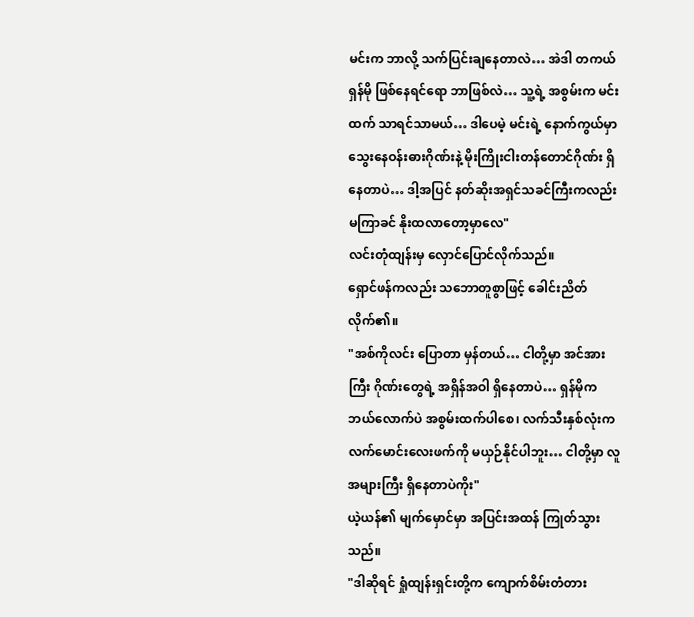မင်းက ဘာလို့ သက်ပြင်းချနေတာလဲ… အဲဒါ တကယ် ရှန်မို ဖြစ်နေရင်ရော ဘာဖြစ်လဲ… သူ့ရဲ့ အစွမ်းက မင်းထက် သာရင်သာမယ်… ဒါပေမဲ့ မင်းရဲ့ နောက်ကွယ်မှာ သွေးနေဝန်းဓားဂိုဏ်းနဲ့ မိုးကြိုးငါးတန်တောင်ဂိုဏ်း ရှိနေတာပဲ… ဒါ့အပြင် နတ်ဆိုးအရှင်သခင်ကြီးကလည်း မကြာခင် နိုးထလာတော့မှာလေ"
လင်းတုံထျန်းမှ လှောင်ပြောင်လိုက်သည်။
ရှောင်ဖန်ကလည်း သဘောတူစွာဖြင့် ခေါင်းညိတ်လိုက်၏။
"အစ်ကိုလင်း ပြောတာ မှန်တယ်… ငါတို့မှာ အင်အားကြီး ဂိုဏ်းတွေရဲ့ အရှိန်အဝါ ရှိနေတာပဲ… ရှန်မိုက ဘယ်လောက်ပဲ အစွမ်းထက်ပါစေ၊ လက်သီးနှစ်လုံးက လက်မောင်းလေးဖက်ကို မယှဉ်နိုင်ပါဘူး… ငါတို့မှာ လူအများကြီး ရှိနေတာပဲကိုး"
ယဲ့ယန်၏ မျက်မှောင်မှာ အပြင်းအထန် ကြုတ်သွားသည်။
"ဒါဆိုရင် ရှုံထျန်းရှင်းတို့က ကျောက်စိမ်းတံတား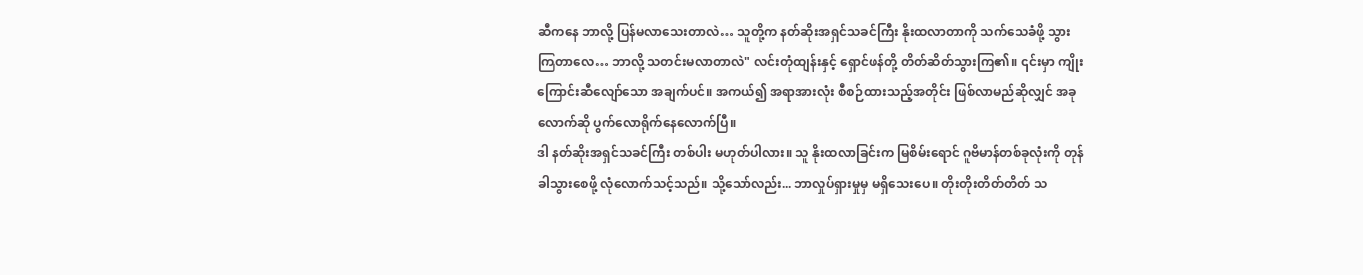ဆီကနေ ဘာလို့ ပြန်မလာသေးတာလဲ… သူတို့က နတ်ဆိုးအရှင်သခင်ကြီး နိုးထလာတာကို သက်သေခံဖို့ သွားကြတာလေ… ဘာလို့ သတင်းမလာတာလဲ" လင်းတုံထျန်းနှင့် ရှောင်ဖန်တို့ တိတ်ဆိတ်သွားကြ၏။ ၎င်းမှာ ကျိုးကြောင်းဆီလျော်သော အချက်ပင်။ အကယ်၍ အရာအားလုံး စီစဉ်ထားသည့်အတိုင်း ဖြစ်လာမည်ဆိုလျှင် အခုလောက်ဆို ပွက်လောရိုက်နေလောက်ပြီ။
ဒါ နတ်ဆိုးအရှင်သခင်ကြီး တစ်ပါး မဟုတ်ပါလား။ သူ နိုးထလာခြင်းက မြစိမ်းရောင် ဂူဗိမာန်တစ်ခုလုံးကို တုန်ခါသွားစေဖို့ လုံလောက်သင့်သည်။ သို့သော်လည်း... ဘာလှုပ်ရှားမှုမှ မရှိသေးပေ။ တိုးတိုးတိတ်တိတ် သ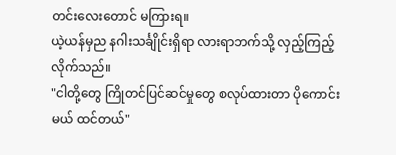တင်းလေးတောင် မကြားရ။
ယဲ့ယန်မှည နဂါးသင်္ချိုင်းရှိရာ လားရာဘက်သို့ လှည့်ကြည့်လိုက်သည်။
"ငါတို့တွေ ကြိုတင်ပြင်ဆင်မှုတွေ စလုပ်ထားတာ ပိုကောင်းမယ် ထင်တယ်"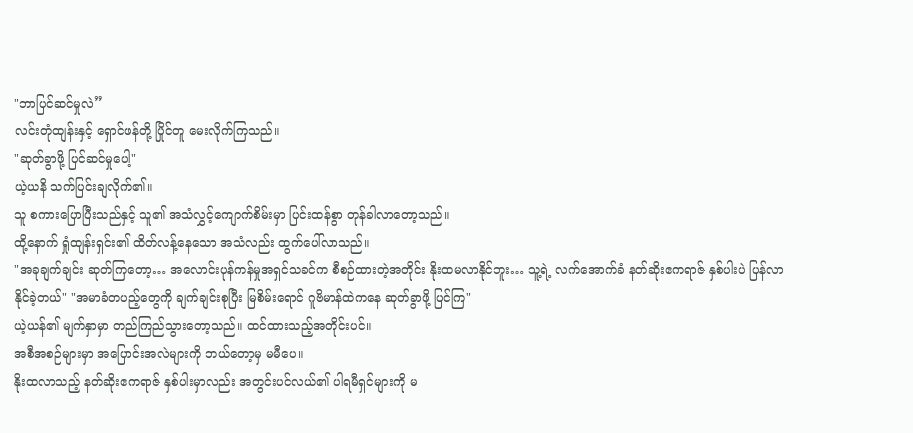"ဘာပြင်ဆင်မှုလဲ”
လင်းတုံထျန်းနှင့် ရှောင်ဖန်တို့ ပြိုင်တူ မေးလိုက်ကြသည်။
"ဆုတ်ခွာဖို့ ပြင်ဆင်မှုပေါ့"
ယဲ့ယနိ သက်ပြင်းချလိုက်၏။
သူ စကားပြောပြီးသည်နှင့် သူ၏ အသံလွှင့်ကျောက်စိမ်းမှာ ပြင်းထန်စွာ တုန်ခါလာတော့သည်။
ထို့နောက် ရှုံထျန်းရှင်း၏ ထိတ်လန့်နေသော အသံလည်း ထွက်ပေါ်လာသည်။
"အခုချက်ချင်း ဆုတ်ကြတော့… အလောင်းပုန်ကန်မှုအရှင်သခင်က စီစဉ်ထားတဲ့အတိုင်း နိုးထမလာနိုင်ဘူး… သူ့ရဲ့ လက်အောက်ခံ နတ်ဆိုးဧကရာဇ် နှစ်ပါးပဲ ပြန်လာနိုင်ခဲ့တယ်" "အမာခံတပည့်တွေကို ချက်ချင်းစုပြီး မြစိမ်းရောင် ဂူဗိမာန်ထဲကနေ ဆုတ်ခွာဖို့ ပြင်ကြ"
ယဲ့ယန်၏ မျက်နှာမှာ တည်ကြည်သွားတော့သည်။ ထင်ထားသည့်အတိုင်းပင်။
အစီအစဉ်များမှာ အပြောင်းအလဲများကို ဘယ်တော့မှ မမီပေ။
နိုးထလာသည့် နတ်ဆိုးဧကရာဇ် နှစ်ပါးမှာလည်း အတွင်းပင်လယ်၏ ပါရမီရှင်များကို မ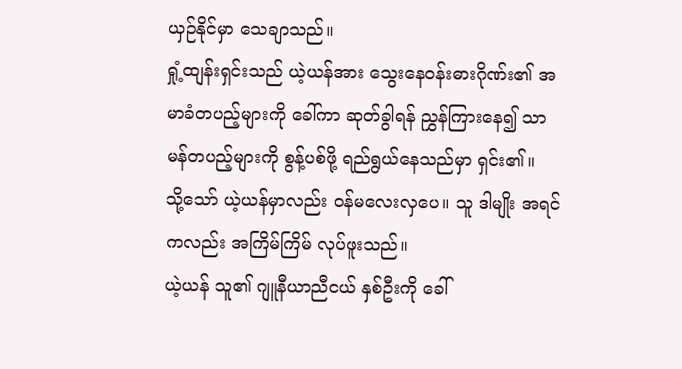ယှဉ်နိုင်မှာ သေချာသည်။
ရှုံ့ထျန်းရှင်းသည် ယဲ့ယန်အား သွေးနေဝန်းဓားဂိုဏ်း၏ အမာခံတပည့်များကို ခေါ်ကာ ဆုတ်ခွါရန် ညွှန်ကြားနေ၍ သာမန်တပည့်များကို စွန့်ပစ်ဖို့ ရည်ရွယ်နေသည်မှာ ရှင်း၏။
သို့သော် ယဲ့ယန်မှာလည်း ဝန်မလေးလှပေ။ သူ ဒါမျိုး အရင်ကလည်း အကြိမ်ကြိမ် လုပ်ဖူးသည်။
ယဲ့ယန် သူ၏ ဂျူနီယာညီငယ် နှစ်ဦးကို ခေါ်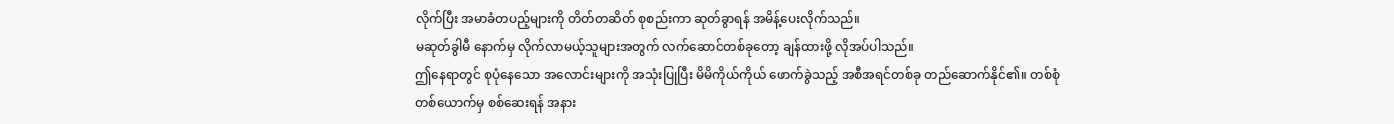လိုက်ပြီး အမာခံတပည့်များကို တိတ်တဆိတ် စုစည်းကာ ဆုတ်ခွာရန် အမိန့်ပေးလိုက်သည်။
မဆုတ်ခွါမီ နောက်မှ လိုက်လာမယ့်သူများအတွက် လက်ဆောင်တစ်ခုတော့ ချန်ထားဖို့ လိုအပ်ပါသည်။
ဤနေရာတွင် စုပုံနေသော အလောင်းများကို အသုံးပြုပြီး မိမိကိုယ်ကိုယ် ဖောက်ခွဲသည့် အစီအရင်တစ်ခု တည်ဆောက်နိုင်၏။ တစ်စုံတစ်ယောက်မှ စစ်ဆေးရန် အနား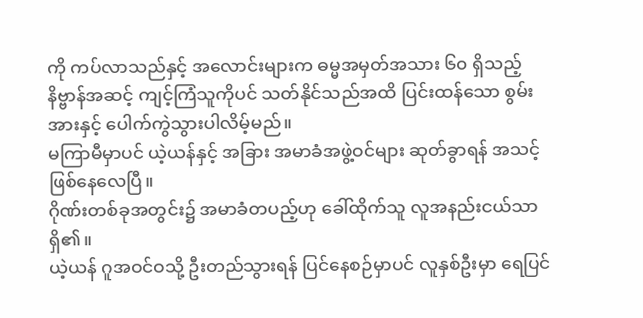ကို ကပ်လာသည်နှင့် အလောင်းများက ဓမ္မအမှတ်အသား ၆၀ ရှိသည့် နိဗ္ဗာန်အဆင့် ကျင့်ကြံသူကိုပင် သတ်နိုင်သည်အထိ ပြင်းထန်သော စွမ်းအားနှင့် ပေါက်ကွဲသွားပါလိမ့်မည်။
မကြာမီမှာပင် ယဲ့ယန်နှင့် အခြား အမာခံအဖွဲ့ဝင်များ ဆုတ်ခွာရန် အသင့်ဖြစ်နေလေပြီ။
ဂိုဏ်းတစ်ခုအတွင်း၌ အမာခံတပည့်ဟု ခေါ်ထိုက်သူ လူအနည်းငယ်သာ ရှိ၏။
ယဲ့ယန် ဂူအဝင်ဝသို့ ဦးတည်သွားရန် ပြင်နေစဉ်မှာပင် လူနှစ်ဦးမှာ ရေပြင်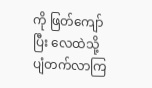ကို ဖြတ်ကျော်ပြီး လေထဲသို့ ပျံတက်လာကြ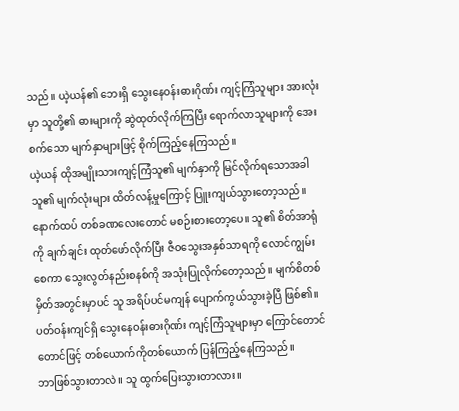သည်။ ယဲ့ယန်၏ ဘေးရှိ သွေးနေဝန်းဓားဂိုဏ်း ကျင့်ကြံသူများ အားလုံးမှာ သူတို့၏ ဓားများကို ဆွဲထုတ်လိုက်ကြပြီး ရောက်လာသူများကို အေးစက်သော မျက်နှာများဖြင့် စိုက်ကြည့်နေကြသည်။
ယဲ့ယန် ထိုအမျိုးသားကျင့်ကြံသူ၏ မျက်နှာကို မြင်လိုက်ရသောအခါ သူ၏ မျက်လုံးများ ထိတ်လန့်မှုကြောင့် ပြူးကျယ်သွားတော့သည်။ နောက်ထပ် တစ်ခဏလေးတောင် မစဉ်းစားတော့ပေ။ သူ၏ စိတ်အာရုံကို ချက်ချင်း ထုတ်ဖော်လိုက်ပြီး ဇီဝသွေးအနှစ်သာရကို လောင်ကျွမ်းစေကာ သွေးလွတ်နည်းစနစ်ကို အသုံးပြုလိုက်တော့သည်။ မျက်စိတစ်မှိတ်အတွင်းမှာပင် သူ အရိပ်ပင်မကျန် ပျောက်ကွယ်သွားခဲ့ပြီ ဖြစ်၏။ ပတ်ဝန်းကျင်ရှိ သွေးနေဝန်းဓားဂိုဏ်း ကျင့်ကြံသူများမှာ ကြောင်တောင်တောင်ဖြင့် တစ်ယောက်ကိုတစ်ယောက် ပြန်ကြည့်နေကြသည်။
ဘာဖြစ်သွားတာလဲ။ သူ ထွက်ပြေးသွားတာလား။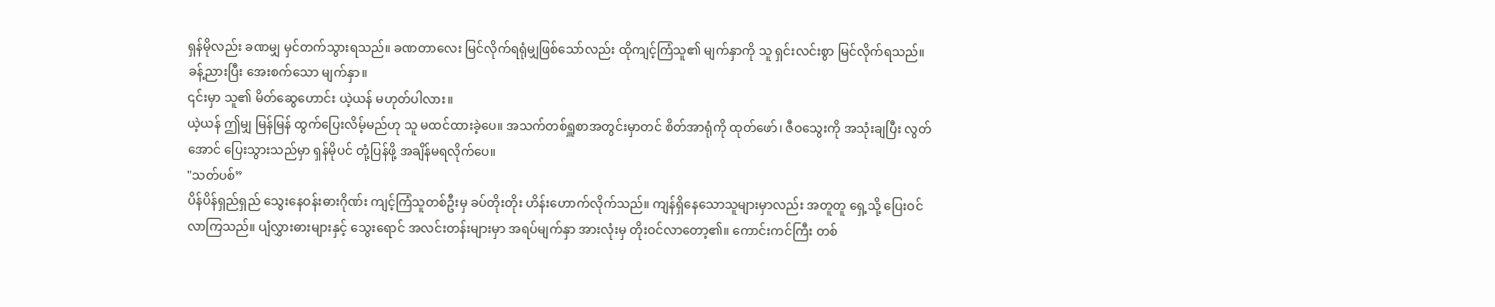ရှန်မိုလည်း ခဏမျှ မှင်တက်သွားရသည်။ ခဏတာလေး မြင်လိုက်ရရုံမျှဖြစ်သော်လည်း ထိုကျင့်ကြံသူ၏ မျက်နှာကို သူ ရှင်းလင်းစွာ မြင်လိုက်ရသည်။
ခန့်ညားပြီး အေးစက်သော မျက်နှာ။
၎င်းမှာ သူ၏ မိတ်ဆွေဟောင်း ယဲ့ယန် မဟုတ်ပါလား။
ယဲ့ယန် ဤမျှ မြန်မြန် ထွက်ပြေးလိမ့်မည်ဟု သူ မထင်ထားခဲ့ပေ။ အသက်တစ်ရှူစာအတွင်းမှာတင် စိတ်အာရုံကို ထုတ်ဖော်၊ ဇီဝသွေးကို အသုံးချပြီး လွတ်အောင် ပြေးသွားသည်မှာ ရှန်မိုပင် တုံ့ပြန်ဖို့ အချိန်မရလိုက်ပေ။
"သတ်ပစ်”
ပိန်ပိန်ရှည်ရှည် သွေးနေဝန်းဓားဂိုဏ်း ကျင့်ကြံသူတစ်ဦးမှ ခပ်တိုးတိုး ဟိန်းဟောက်လိုက်သည်။ ကျန်ရှိနေသောသူများမှာလည်း အတူတူ ရှေ့သို့ ပြေးဝင်လာကြသည်။ ပျံလွှားဓားများနှင့် သွေးရောင် အလင်းတန်းများမှာ အရပ်မျက်နှာ အားလုံးမှ တိုးဝင်လာတော့၏။ ကောင်းကင်ကြီး တစ်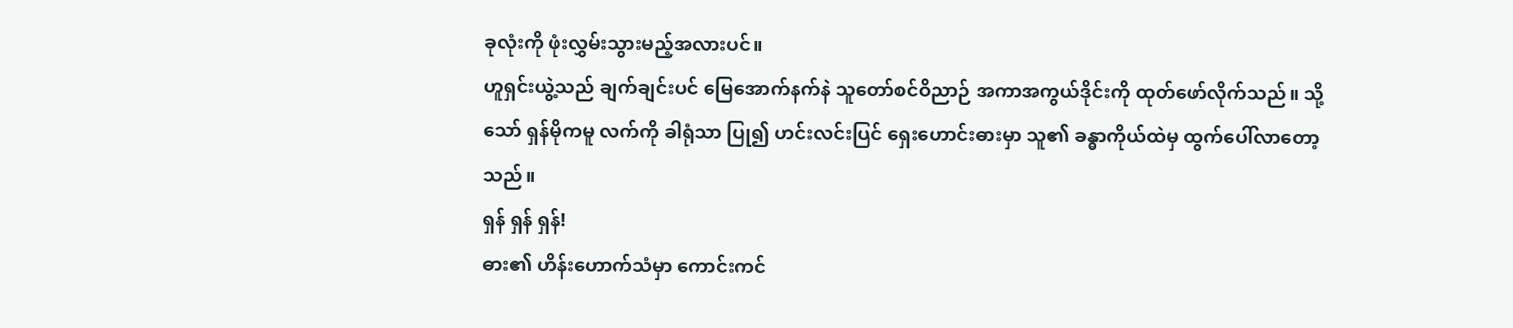ခုလုံးကို ဖုံးလွှမ်းသွားမည့်အလားပင်။
ဟူရှင်းယွဲ့သည် ချက်ချင်းပင် မြေအောက်နက်နဲ သူတော်စင်ဝိညာဉ် အကာအကွယ်ဒိုင်းကို ထုတ်ဖော်လိုက်သည်။ သို့သော် ရှန်မိုကမူ လက်ကို ခါရုံသာ ပြု၍ ဟင်းလင်းပြင် ရှေးဟောင်းဓားမှာ သူ၏ ခန္ဓာကိုယ်ထဲမှ ထွက်ပေါ်လာတော့သည်။
ရှန် ရှန် ရှန်!
ဓား၏ ဟိန်းဟောက်သံမှာ ကောင်းကင်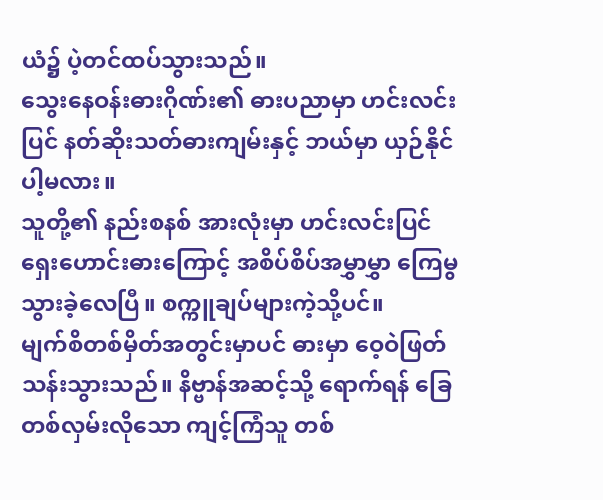ယံ၌ ပဲ့တင်ထပ်သွားသည်။
သွေးနေဝန်းဓားဂိုဏ်း၏ ဓားပညာမှာ ဟင်းလင်းပြင် နတ်ဆိုးသတ်ဓားကျမ်းနှင့် ဘယ်မှာ ယှဉ်နိုင်ပါ့မလား။
သူတို့၏ နည်းစနစ် အားလုံးမှာ ဟင်းလင်းပြင် ရှေးဟောင်းဓားကြောင့် အစိပ်စိပ်အမွှာမွှာ ကြေမွသွားခဲ့လေပြီ။ စက္ကူချပ်များကဲ့သို့ပင်။
မျက်စိတစ်မှိတ်အတွင်းမှာပင် ဓားမှာ ဝေ့ဝဲဖြတ်သန်းသွားသည်။ နိဗ္ဗာန်အဆင့်သို့ ရောက်ရန် ခြေတစ်လှမ်းလိုသော ကျင့်ကြံသူ တစ်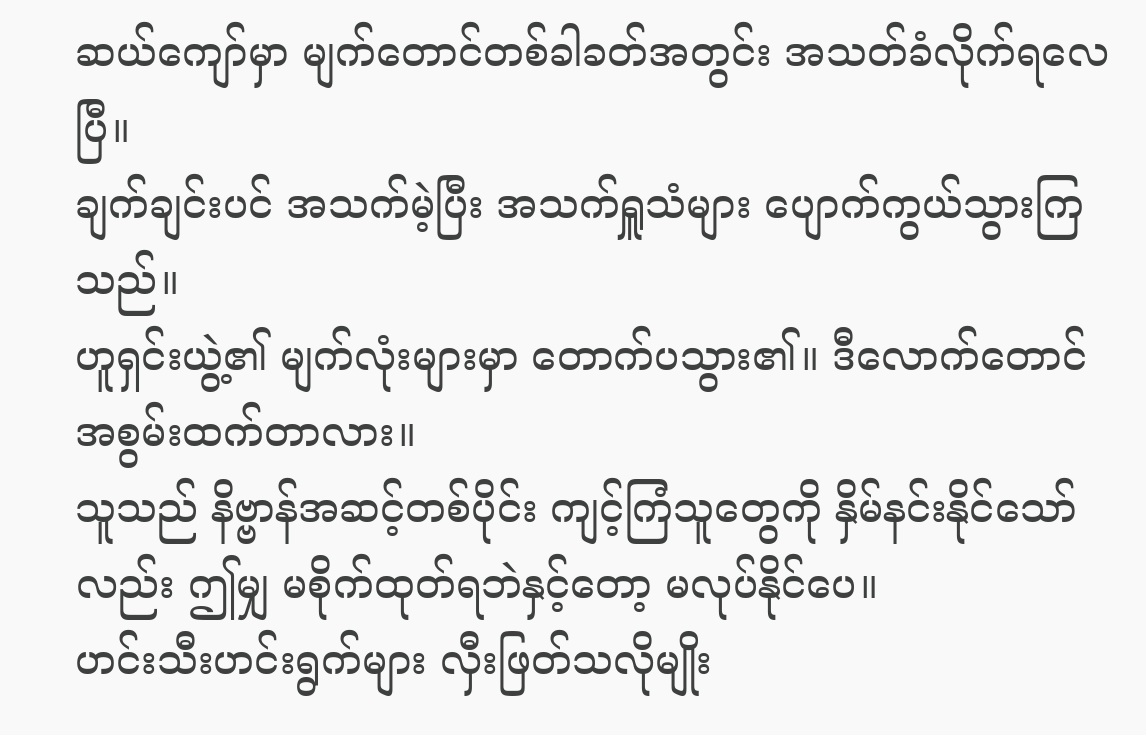ဆယ်ကျော်မှာ မျက်တောင်တစ်ခါခတ်အတွင်း အသတ်ခံလိုက်ရလေပြီ။
ချက်ချင်းပင် အသက်မဲ့ပြီး အသက်ရှူသံများ ပျောက်ကွယ်သွားကြသည်။
ဟူရှင်းယွဲ့၏ မျက်လုံးများမှာ တောက်ပသွား၏။ ဒီလောက်တောင် အစွမ်းထက်တာလား။
သူသည် နိဗ္ဗာန်အဆင့်တစ်ပိုင်း ကျင့်ကြံသူတွေကို နှိမ်နင်းနိုင်သော်လည်း ဤမျှ မစိုက်ထုတ်ရဘဲနှင့်တော့ မလုပ်နိုင်ပေ။
ဟင်းသီးဟင်းရွက်များ လှီးဖြတ်သလိုမျိုး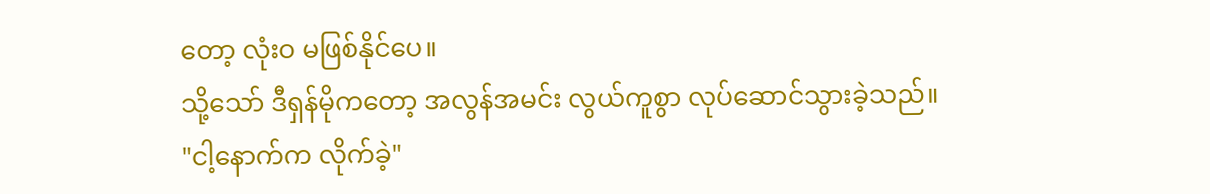တော့ လုံးဝ မဖြစ်နိုင်ပေ။
သို့သော် ဒီရှန်မိုကတော့ အလွန်အမင်း လွယ်ကူစွာ လုပ်ဆောင်သွားခဲ့သည်။
"ငါ့နောက်က လိုက်ခဲ့"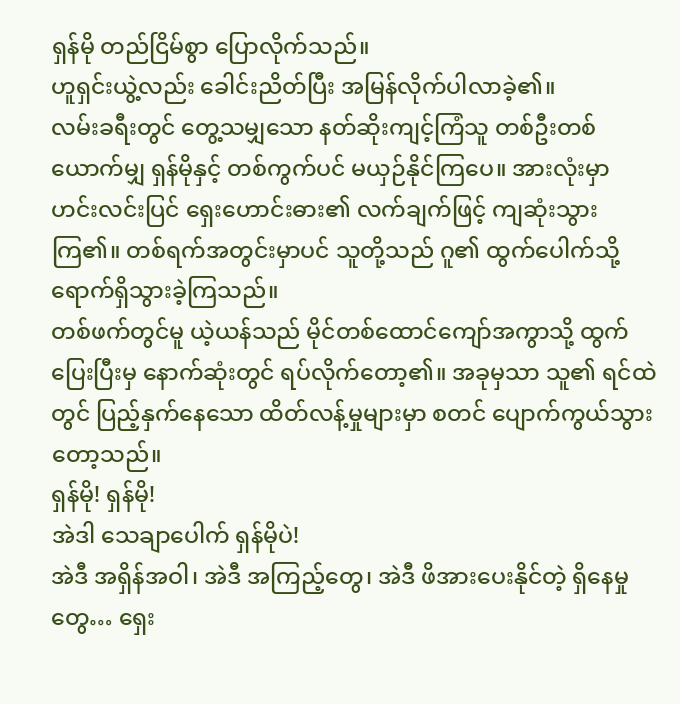ရှန်မို တည်ငြိမ်စွာ ပြောလိုက်သည်။
ဟူရှင်းယွဲ့လည်း ခေါင်းညိတ်ပြီး အမြန်လိုက်ပါလာခဲ့၏။
လမ်းခရီးတွင် တွေ့သမျှသော နတ်ဆိုးကျင့်ကြံသူ တစ်ဦးတစ်ယောက်မျှ ရှန်မိုနှင့် တစ်ကွက်ပင် မယှဉ်နိုင်ကြပေ။ အားလုံးမှာ ဟင်းလင်းပြင် ရှေးဟောင်းဓား၏ လက်ချက်ဖြင့် ကျဆုံးသွားကြ၏။ တစ်ရက်အတွင်းမှာပင် သူတို့သည် ဂူ၏ ထွက်ပေါက်သို့ ရောက်ရှိသွားခဲ့ကြသည်။
တစ်ဖက်တွင်မူ ယဲ့ယန်သည် မိုင်တစ်ထောင်ကျော်အကွာသို့ ထွက်ပြေးပြီးမှ နောက်ဆုံးတွင် ရပ်လိုက်တော့၏။ အခုမှသာ သူ၏ ရင်ထဲတွင် ပြည့်နှက်နေသော ထိတ်လန့်မှုများမှာ စတင် ပျောက်ကွယ်သွားတော့သည်။
ရှန်မို! ရှန်မို!
အဲဒါ သေချာပေါက် ရှန်မိုပဲ!
အဲဒီ အရှိန်အဝါ၊ အဲဒီ အကြည့်တွေ၊ အဲဒီ ဖိအားပေးနိုင်တဲ့ ရှိနေမှုတွေ… ရှေး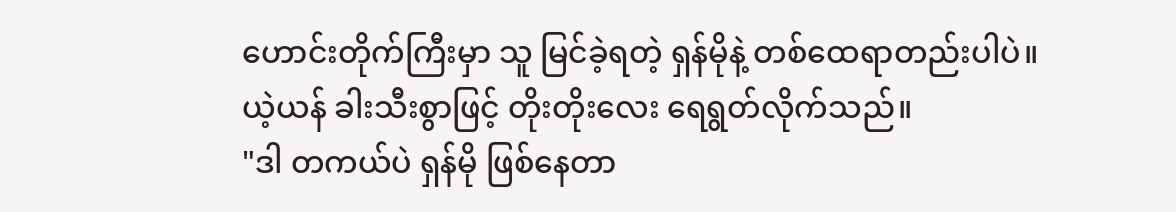ဟောင်းတိုက်ကြီးမှာ သူ မြင်ခဲ့ရတဲ့ ရှန်မိုနဲ့ တစ်ထေရာတည်းပါပဲ။
ယဲ့ယန် ခါးသီးစွာဖြင့် တိုးတိုးလေး ရေရွတ်လိုက်သည်။
"ဒါ တကယ်ပဲ ရှန်မို ဖြစ်နေတာ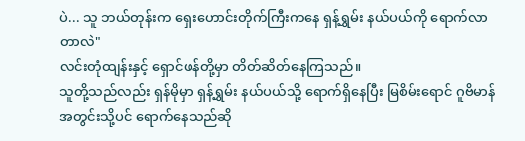ပဲ... သူ ဘယ်တုန်းက ရှေးဟောင်းတိုက်ကြီးကနေ ရှန့်ရွှမ်း နယ်ပယ်ကို ရောက်လာတာလဲ"
လင်းတုံထျန်းနှင့် ရှောင်ဖန်တို့မှာ တိတ်ဆိတ်နေကြသည်။
သူတို့သည်လည်း ရှန်မိုမှာ ရှန့်ရွှမ်း နယ်ပယ်သို့ ရောက်ရှိနေပြီး မြစိမ်းရောင် ဂူဗိမာန်အတွင်းသို့ပင် ရောက်နေသည်ဆို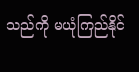သည်ကို မယုံကြည်နိုင်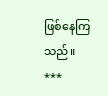ဖြစ်နေကြသည်။
***